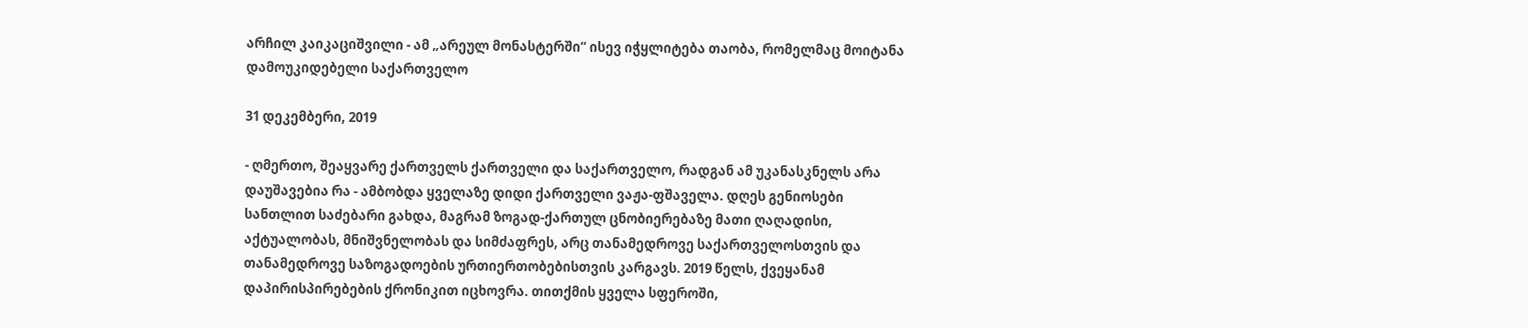არჩილ კაიკაციშვილი - ამ „არეულ მონასტერში“ ისევ იჭყლიტება თაობა, რომელმაც მოიტანა დამოუკიდებელი საქართველო

31 დეკემბერი, 2019

- ღმერთო, შეაყვარე ქართველს ქართველი და საქართველო, რადგან ამ უკანასკნელს არა დაუშავებია რა - ამბობდა ყველაზე დიდი ქართველი ვაჟა-ფშაველა. დღეს გენიოსები სანთლით საძებარი გახდა, მაგრამ ზოგად-ქართულ ცნობიერებაზე მათი ღაღადისი, აქტუალობას, მნიშვნელობას და სიმძაფრეს, არც თანამედროვე საქართველოსთვის და თანამედროვე საზოგადოების ურთიერთობებისთვის კარგავს. 2019 წელს, ქვეყანამ დაპირისპირებების ქრონიკით იცხოვრა. თითქმის ყველა სფეროში,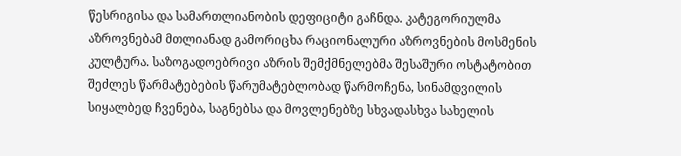წესრიგისა და სამართლიანობის დეფიციტი გაჩნდა. კატეგორიულმა აზროვნებამ მთლიანად გამორიცხა რაციონალური აზროვნების მოსმენის კულტურა. საზოგადოებრივი აზრის შემქმნელებმა შესაშური ოსტატობით შეძლეს წარმატებების წარუმატებლობად წარმოჩენა, სინამდვილის სიყალბედ ჩვენება, საგნებსა და მოვლენებზე სხვადასხვა სახელის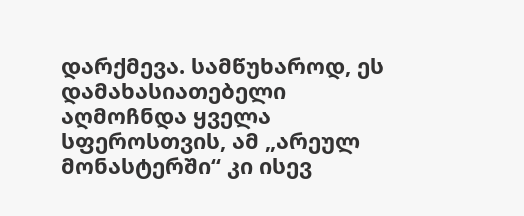დარქმევა. სამწუხაროდ, ეს დამახასიათებელი აღმოჩნდა ყველა სფეროსთვის, ამ „არეულ მონასტერში“ კი ისევ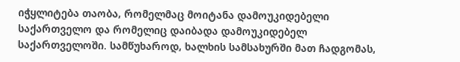იჭყლიტება თაობა, რომელმაც მოიტანა დამოუკიდებელი საქართველო და რომელიც დაიბადა დამოუკიდებელ საქართველოში. სამწუხაროდ, ხალხის სამსახურში მათ ჩადგომას,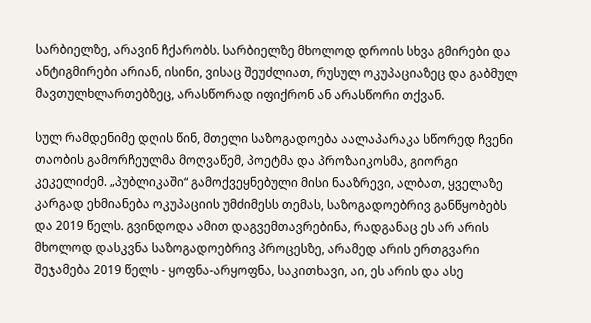სარბიელზე, არავინ ჩქარობს. სარბიელზე მხოლოდ დროის სხვა გმირები და ანტიგმირები არიან, ისინი, ვისაც შეუძლიათ, რუსულ ოკუპაციაზეც და გაბმულ მავთულხლართებზეც, არასწორად იფიქრონ ან არასწორი თქვან.

სულ რამდენიმე დღის წინ, მთელი საზოგადოება აალაპარაკა სწორედ ჩვენი თაობის გამორჩეულმა მოღვაწემ, პოეტმა და პროზაიკოსმა, გიორგი კეკელიძემ. „პუბლიკაში“ გამოქვეყნებული მისი ნააზრევი, ალბათ, ყველაზე კარგად ეხმიანება ოკუპაციის უმძიმესს თემას, საზოგადოებრივ განწყობებს და 2019 წელს. გვინდოდა ამით დაგვემთავრებინა, რადგანაც ეს არ არის მხოლოდ დასკვნა საზოგადოებრივ პროცესზე, არამედ არის ერთგვარი შეჯამება 2019 წელს - ყოფნა-არყოფნა, საკითხავი, აი, ეს არის და ასე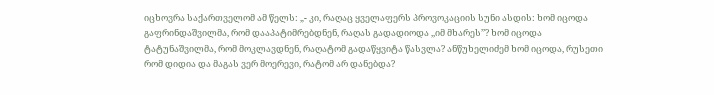იცხოვრა საქართველომ ამ წელს: „- კი, რაღაც ყველაფერს პროვოკაციის სუნი ასდის: ხომ იცოდა გაფრინდაშვილმა, რომ დააპატიმრებდნენ, რაღას გადადიოდა ,,იმ მხარეს’’? ხომ იცოდა ტატუნაშვილმა, რომ მოკლავდნენ, რაღატომ გადაწყვიტა წასვლა? ანწუხელიძემ ხომ იცოდა, რუსეთი რომ დიდია და მაგას ვერ მოერევი, რატომ არ დანებდა?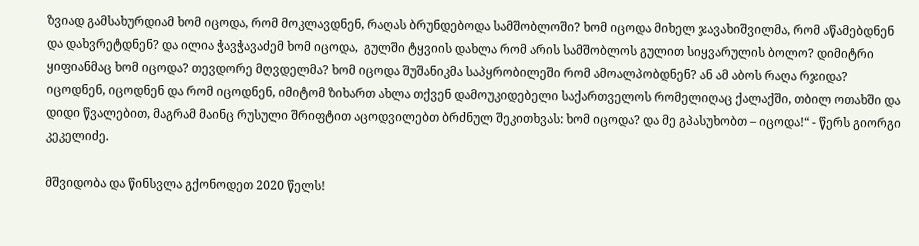ზვიად გამსახურდიამ ხომ იცოდა, რომ მოკლავდნენ, რაღას ბრუნდებოდა სამშობლოში? ხომ იცოდა მიხელ ჯავახიშვილმა, რომ აწამებდნენ და დახვრეტდნენ? და ილია ჭავჭავაძემ ხომ იცოდა,  გულში ტყვიის დახლა რომ არის სამშობლოს გულით სიყვარულის ბოლო? დიმიტრი ყიფიანმაც ხომ იცოდა? თევდორე მღვდელმა? ხომ იცოდა შუშანიკმა საპყრობილეში რომ ამოალპობდნენ? ან ამ აბოს რაღა რჯიდა? იცოდნენ, იცოდნენ და რომ იცოდნენ, იმიტომ ზიხართ ახლა თქვენ დამოუკიდებელი საქართველოს რომელიღაც ქალაქში, თბილ ოთახში და დიდი წვალებით, მაგრამ მაინც რუსული შრიფტით აცოდვილებთ ბრძნულ შეკითხვას: ხომ იცოდა? და მე გპასუხობთ – იცოდა!“ - წერს გიორგი კეკელიძე.

მშვიდობა და წინსვლა გქონოდეთ 2020 წელს!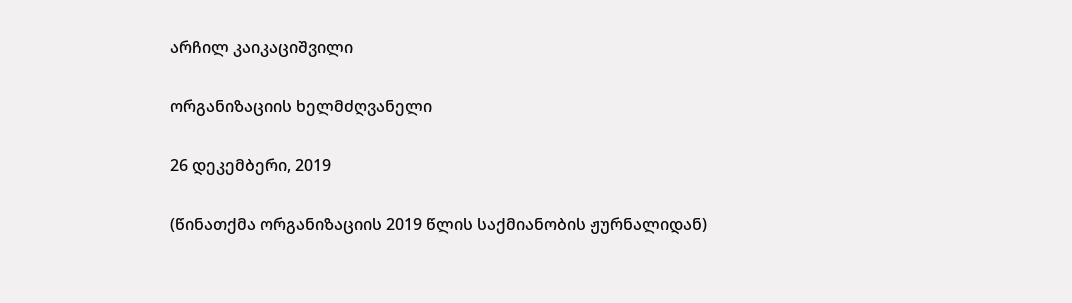არჩილ კაიკაციშვილი

ორგანიზაციის ხელმძღვანელი

26 დეკემბერი, 2019

(წინათქმა ორგანიზაციის 2019 წლის საქმიანობის ჟურნალიდან)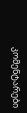კომენტარები